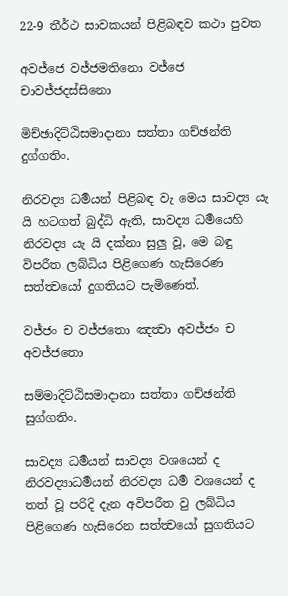22-9 තීර්ථ සාවකයන් පිළිබඳව කථා පුවත

අවජ්ජෙ වජ්ජමතිනො වජ්ජෙ චාවජ්ජදස්සිනො

මිච්ඡාදිට්ඨිසමාදානා සත්තා ගච්ඡන්ති දුග්ගතිං.

නිරවද්‍ය ධර්‍මයන් පිළිබඳ වැ මෙය සාවද්‍ය යැ යි හටගත් බුද්ධි ඇති, සාවද්‍ය ධර්‍මයෙහි නිරවද්‍ය යැ යි දක්නා සුලු වූ, මෙ බඳු විපරීත ලබ්ධිය පිළිගෙණ හැසිරෙණ සත්ත්‍වයෝ දුගතියට පැමිණෙත්.

වජ්ජං ච වජ්ජතො ඤත්‍වා අවජ්ජං ච අවජ්ජතො

සම්මාදිට්ඨිසමාදානා සත්තා ගච්ඡන්ති සුග්ගතිං.

සාවද්‍ය ධර්‍මයන් සාවද්‍ය වශයෙන් ද නිරවද්‍යාධර්‍මයන් නිරවද්‍ය ධර්‍ම වශයෙන් ද තත් වූ පරිදි දැන අවිපරීත වු ලබ්ධිය පිළිගෙණ හැසිරෙන සත්ත්‍වයෝ සුගතියට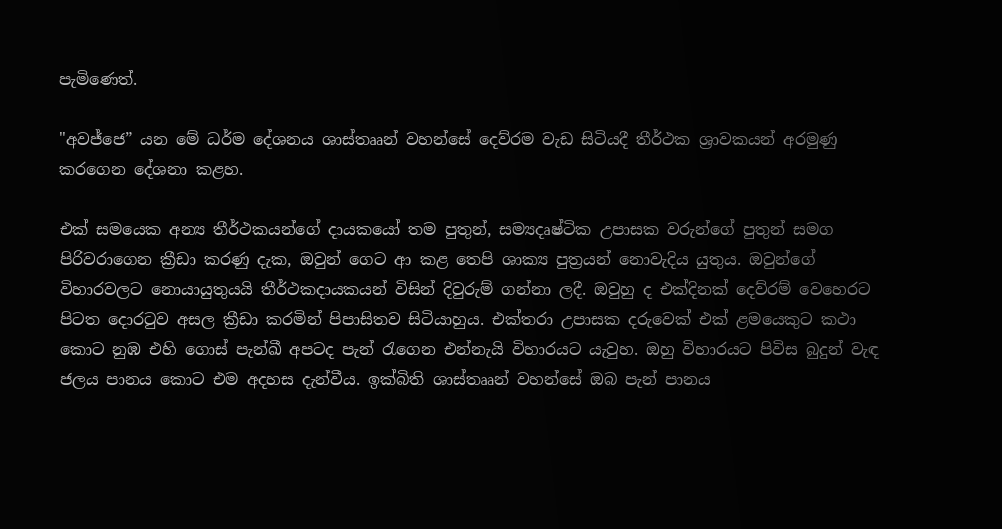පැමිණෙත්.

"අවජ්ජෙ” යන මේ ධර්ම දේශනය ශාස්තෲන් වහන්සේ දෙව්රම වැඩ සිටියදී තීර්ථක ශ්‍රාවකයන් අරමුණු කරගෙන දේශනා කළහ.

එක් සමයෙක අන්‍ය තීර්ථකයන්ගේ දායකයෝ තම පුතුන්, සම්‍යදෘෂ්ටික උපාසක වරුන්ගේ පුතුන් සමග පිරිවරාගෙන ක්‍රීඩා කරණු දැක, ඔවුන් ගෙට ආ කළ තෙපි ශාක්‍ය පුත්‍රයන් නොවැදිය යුතුය. ඔවුන්ගේ විහාරවලට නොයායුතුයයි තීර්ථකදායකයන් විසින් දිවුරුම් ගන්නා ලදී. ඔවුහු ද එක්දිනක් දෙව්රම් වෙහෙරට පිටත දොරටුව අසල ක්‍රීඩා කරමින් පිපාසිතව සිටියාහුය. එක්තරා උපාසක දරුවෙක් එක් ළමයෙකුට කථා කොට නුඹ එහි ගොස් පැන්ඛී අපටද පැන් රැගෙන එන්නැයි විහාරයට යැවුහ. ඔහු විහාරයට පිවිස බුදුන් වැඳ ජලය පානය කොට එම අදහස දැන්වීය. ඉක්බිති ශාස්තෲන් වහන්සේ ඔබ පැන් පානය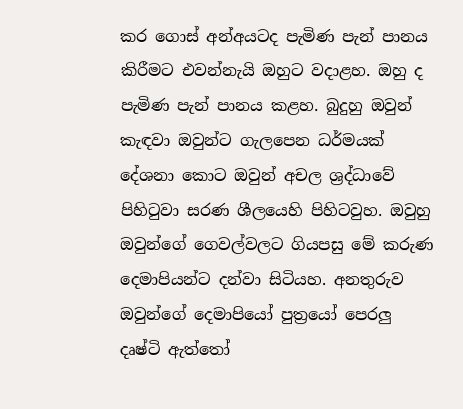කර ගොස් අන්අයටද පැමිණ පැන් පානය කිරීමට එවන්නැයි ඔහුට වදාළහ. ඔහු ද පැමිණ පැන් පානය කළහ. බුදුහු ඔවුන් කැඳවා ඔවුන්ට ගැලපෙන ධර්මයක් දේශනා කොට ඔවුන් අචල ශ්‍රද්ධාවේ පිහිටුවා සරණ ශීලයෙහි පිහිටවුහ. ඔවුහු ඔවුන්ගේ ගෙවල්වලට ගියපසු මේ කරුණ දෙමාපියන්ට දන්වා සිටියහ. අනතුරුව ඔවුන්ගේ දෙමාපියෝ පුත්‍රයෝ පෙරලු දෘෂ්ටි ඇත්තෝ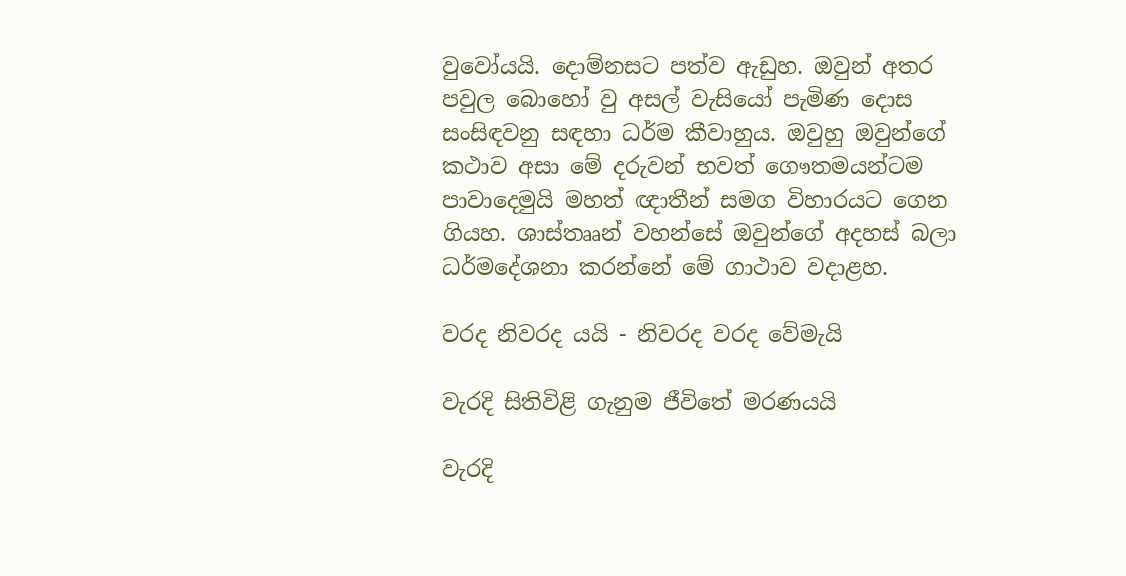වුවෝයයි. දොම්නසට පත්ව ඇඩුහ. ඔවුන් අතර පවුල බොහෝ වු අසල් වැසියෝ පැමිණ දොස සංසිඳවනු සඳහා ධර්ම කීවාහුය. ඔවුහු ඔවුන්ගේ කථාව අසා මේ දරුවන් භවත් ගෞතමයන්ටම පාවාදෙමුයි මහත් ඥාතීන් සමග විහාරයට ගෙන ගියහ. ශාස්තෲන් වහන්සේ ඔවුන්ගේ අදහස් බලා ධර්මදේශනා කරන්නේ මේ ගාථාව වදාළහ.

වරද නිවරද යයි - නිවරද වරද වේමැයි

වැරදි සිතිවිළි ගැනුම ජීවිතේ මරණයයි

වැරදි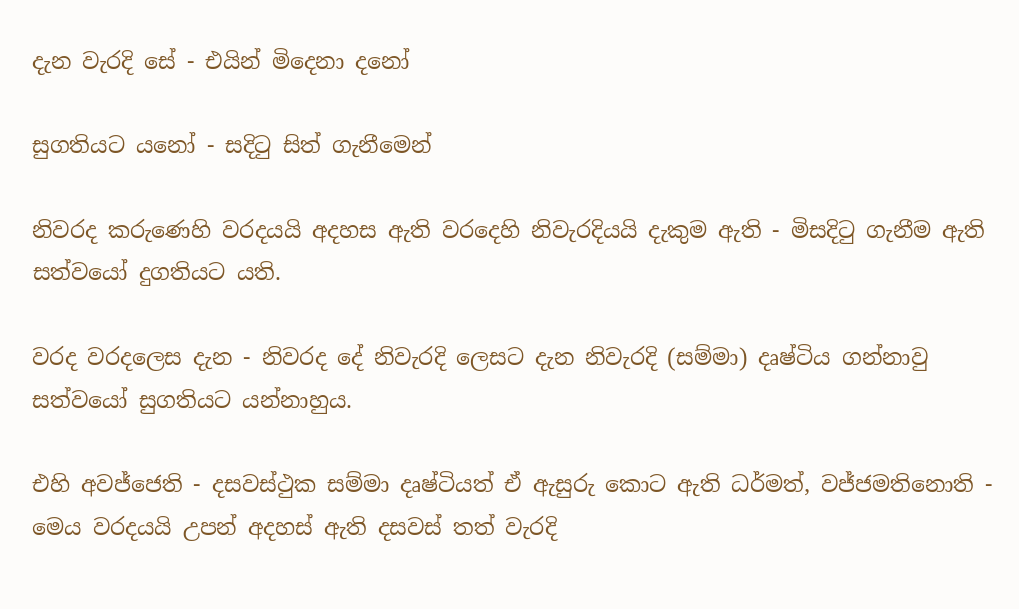දැන වැරදි සේ - එයින් මිදෙනා දනෝ

සුගතියට යනෝ - සදිටු සිත් ගැනීමෙන්

නිවරද කරුණෙහි වරදයයි අදහස ඇති වරදෙහි නිවැරදියයි දැකුම ඇති - මිසදිටු ගැනීම ඇති සත්වයෝ දුගතියට යති.

වරද වරදලෙස දැන - නිවරද දේ නිවැරදි ලෙසට දැන නිවැරදි (සම්මා) දෘෂ්ටිය ගන්නාවු සත්වයෝ සුගතියට යන්නාහුය.

එහි අවජ්ජෙති - දසවස්ථුක සම්මා දෘෂ්ටියත් ඒ ඇසුරු කොට ඇති ධර්මත්, වජ්‍ජමතිනොති - මෙය වරදයයි උපන් අදහස් ඇති දසවස් තත් වැරදි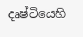දෘෂ්ටියෙහි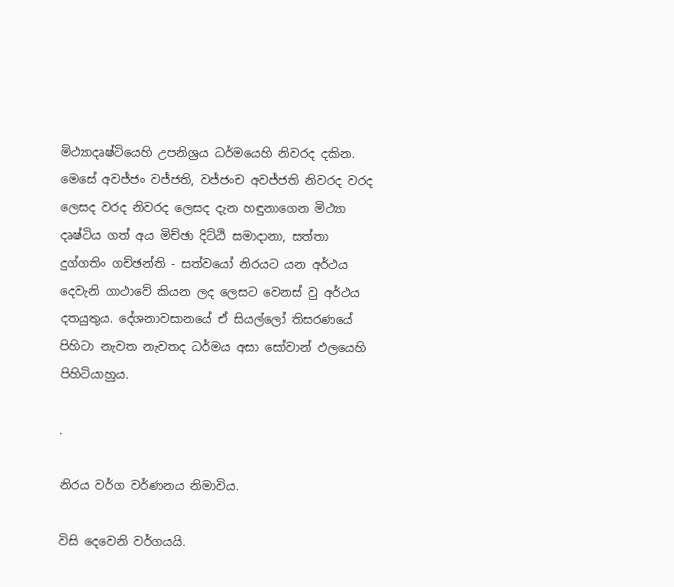මිථ්‍යාදෘෂ්ටියෙහි උපනිශ්‍රය ධර්මයෙහි නිවරද දකින. මෙසේ අවජ්‍ජං වජ්ජති, වජ්ජංච අවජ්ජති නිවරද වරද ලෙසද වරද නිවරද ලෙසද දැන හඳුනාගෙන මිථ්‍යා දෘෂ්ටිය ගත් අය මිච්ඡා දිට්ඨි සමාදානා, සත්තා දුග්ගතිං ගච්ඡන්ති - සත්වයෝ නිරයට යන අර්ථය දෙවැනි ගාථාවේ කියන ලද ලෙසට වෙනස් වු අර්ථය දතයුතුය. දේශනාවසානයේ ඒ සියල්ලෝ තිසරණයේ පිහිටා නැවත නැවතද ධර්මය අසා සෝවාන් ඵලයෙහි පිහිටියාහුය.

.

නිරය වර්ග වර්ණනය නිමාවිය.

විසි දෙවෙනි වර්ගයයි.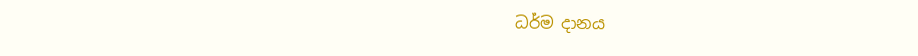ධර්ම දානය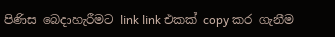පිණිස බෙදාහැරීමට link link එකක් copy කර ගැනීම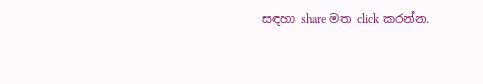සඳහා share මත click කරන්න.